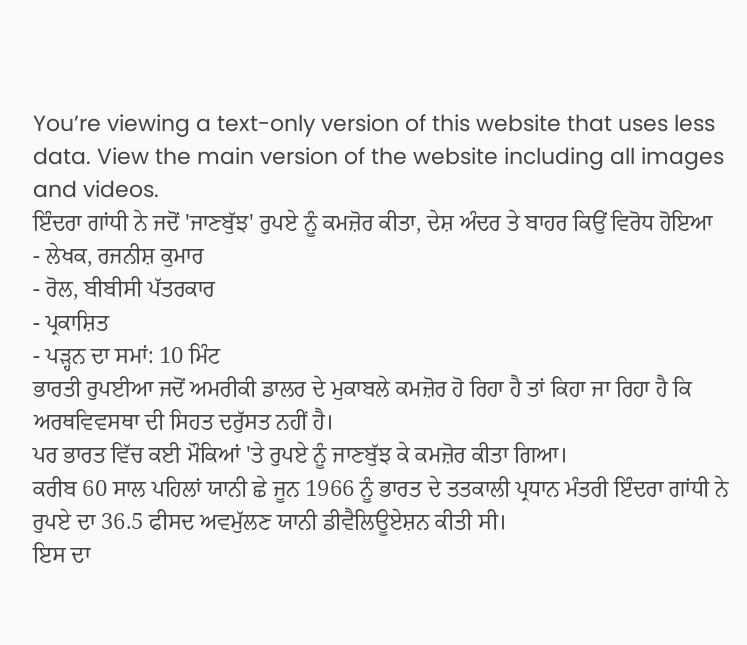You’re viewing a text-only version of this website that uses less data. View the main version of the website including all images and videos.
ਇੰਦਰਾ ਗਾਂਧੀ ਨੇ ਜਦੋਂ 'ਜਾਣਬੁੱਝ' ਰੁਪਏ ਨੂੰ ਕਮਜ਼ੋਰ ਕੀਤਾ, ਦੇਸ਼ ਅੰਦਰ ਤੇ ਬਾਹਰ ਕਿਉਂ ਵਿਰੋਧ ਹੋਇਆ
- ਲੇਖਕ, ਰਜਨੀਸ਼ ਕੁਮਾਰ
- ਰੋਲ, ਬੀਬੀਸੀ ਪੱਤਰਕਾਰ
- ਪ੍ਰਕਾਸ਼ਿਤ
- ਪੜ੍ਹਨ ਦਾ ਸਮਾਂ: 10 ਮਿੰਟ
ਭਾਰਤੀ ਰੁਪਈਆ ਜਦੋਂ ਅਮਰੀਕੀ ਡਾਲਰ ਦੇ ਮੁਕਾਬਲੇ ਕਮਜ਼ੋਰ ਹੋ ਰਿਹਾ ਹੈ ਤਾਂ ਕਿਹਾ ਜਾ ਰਿਹਾ ਹੈ ਕਿ ਅਰਥਵਿਵਸਥਾ ਦੀ ਸਿਹਤ ਦਰੁੱਸਤ ਨਹੀਂ ਹੈ।
ਪਰ ਭਾਰਤ ਵਿੱਚ ਕਈ ਮੌਕਿਆਂ 'ਤੇ ਰੁਪਏ ਨੂੰ ਜਾਣਬੁੱਝ ਕੇ ਕਮਜ਼ੋਰ ਕੀਤਾ ਗਿਆ।
ਕਰੀਬ 60 ਸਾਲ ਪਹਿਲਾਂ ਯਾਨੀ ਛੇ ਜੂਨ 1966 ਨੂੰ ਭਾਰਤ ਦੇ ਤਤਕਾਲੀ ਪ੍ਰਧਾਨ ਮੰਤਰੀ ਇੰਦਰਾ ਗਾਂਧੀ ਨੇ ਰੁਪਏ ਦਾ 36.5 ਫੀਸਦ ਅਵਮੁੱਲਣ ਯਾਨੀ ਡੀਵੈਲਿਊਏਸ਼ਨ ਕੀਤੀ ਸੀ।
ਇਸ ਦਾ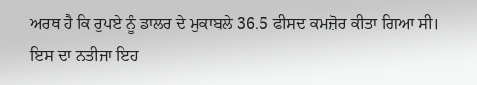ਅਰਥ ਹੈ ਕਿ ਰੁਪਏ ਨੂੰ ਡਾਲਰ ਦੇ ਮੁਕਾਬਲੇ 36.5 ਫੀਸਦ ਕਮਜ਼ੋਰ ਕੀਤਾ ਗਿਆ ਸੀ। ਇਸ ਦਾ ਨਤੀਜਾ ਇਹ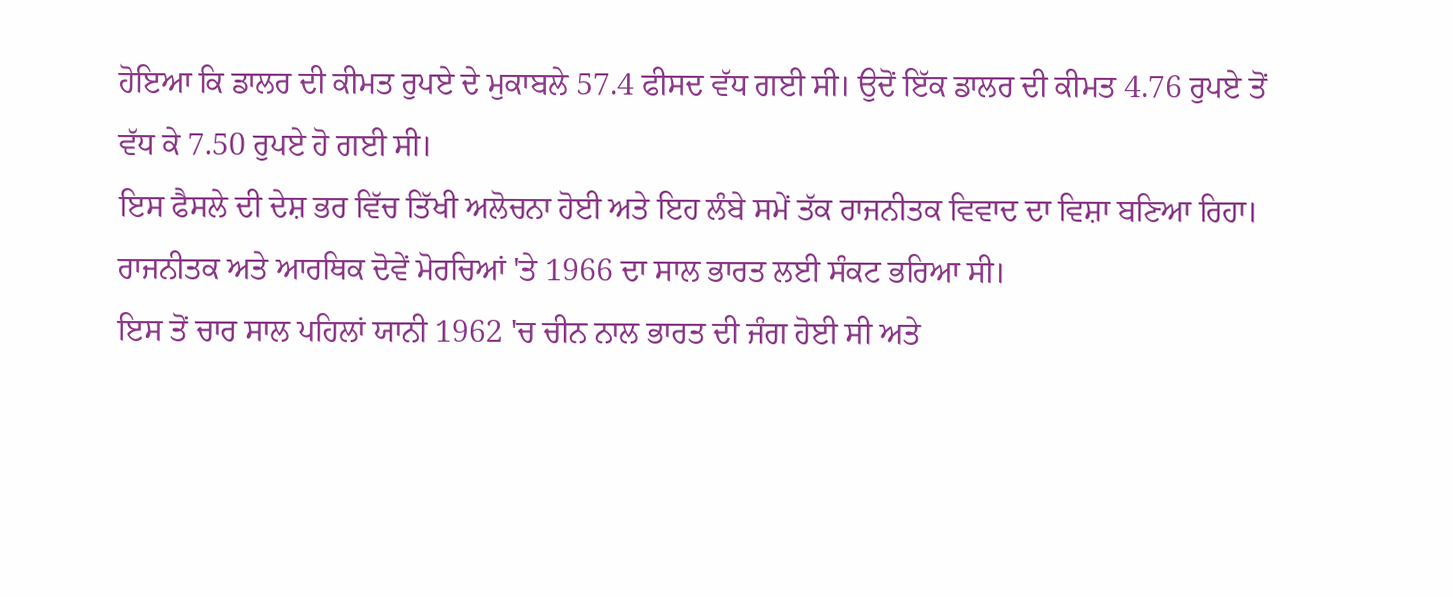ਹੋਇਆ ਕਿ ਡਾਲਰ ਦੀ ਕੀਮਤ ਰੁਪਏ ਦੇ ਮੁਕਾਬਲੇ 57.4 ਫੀਸਦ ਵੱਧ ਗਈ ਸੀ। ਉਦੋਂ ਇੱਕ ਡਾਲਰ ਦੀ ਕੀਮਤ 4.76 ਰੁਪਏ ਤੋਂ ਵੱਧ ਕੇ 7.50 ਰੁਪਏ ਹੋ ਗਈ ਸੀ।
ਇਸ ਫੈਸਲੇ ਦੀ ਦੇਸ਼ ਭਰ ਵਿੱਚ ਤਿੱਖੀ ਅਲੋਚਨਾ ਹੋਈ ਅਤੇ ਇਹ ਲੰਬੇ ਸਮੇਂ ਤੱਕ ਰਾਜਨੀਤਕ ਵਿਵਾਦ ਦਾ ਵਿਸ਼ਾ ਬਣਿਆ ਰਿਹਾ। ਰਾਜਨੀਤਕ ਅਤੇ ਆਰਥਿਕ ਦੋਵੇਂ ਮੋਰਚਿਆਂ 'ਤੇ 1966 ਦਾ ਸਾਲ ਭਾਰਤ ਲਈ ਸੰਕਟ ਭਰਿਆ ਸੀ।
ਇਸ ਤੋਂ ਚਾਰ ਸਾਲ ਪਹਿਲਾਂ ਯਾਨੀ 1962 'ਚ ਚੀਨ ਨਾਲ ਭਾਰਤ ਦੀ ਜੰਗ ਹੋਈ ਸੀ ਅਤੇ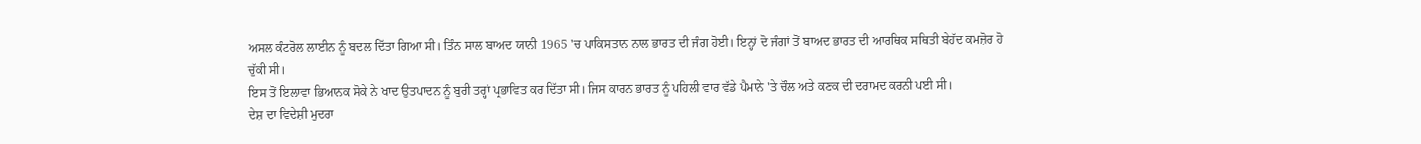ਅਸਲ ਕੰਟਰੋਲ ਲਾਈਨ ਨੂੰ ਬਦਲ ਦਿੱਤਾ ਗਿਆ ਸੀ। ਤਿੰਨ ਸਾਲ ਬਾਅਦ ਯਾਨੀ 1965 'ਚ ਪਾਕਿਸਤਾਨ ਨਾਲ ਭਾਰਤ ਦੀ ਜੰਗ ਹੋਈ। ਇਨ੍ਹਾਂ ਦੋ ਜੰਗਾਂ ਤੋਂ ਬਾਅਦ ਭਾਰਤ ਦੀ ਆਰਥਿਕ ਸਥਿਤੀ ਬੇਹੱਦ ਕਮਜ਼ੋਰ ਹੋ ਚੁੱਕੀ ਸੀ।
ਇਸ ਤੋਂ ਇਲਾਵਾ ਭਿਆਨਕ ਸੋਕੇ ਨੇ ਖਾਦ ਉਤਪਾਦਨ ਨੂੰ ਬੁਰੀ ਤਰ੍ਹਾਂ ਪ੍ਰਭਾਵਿਤ ਕਰ ਦਿੱਤਾ ਸੀ। ਜਿਸ ਕਾਰਨ ਭਾਰਤ ਨੂੰ ਪਹਿਲੀ ਵਾਰ ਵੱਡੇ ਪੈਮਾਨੇ 'ਤੇ ਚੌਲ ਅਤੇ ਕਣਕ ਦੀ ਦਰਾਮਦ ਕਰਨੀ ਪਈ ਸੀ।
ਦੇਸ਼ ਦਾ ਵਿਦੇਸ਼ੀ ਮੁਦਰਾ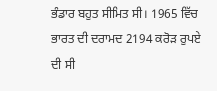ਭੰਡਾਰ ਬਹੁਤ ਸੀਮਿਤ ਸੀ। 1965 ਵਿੱਚ ਭਾਰਤ ਦੀ ਦਰਾਮਦ 2194 ਕਰੋੜ ਰੁਪਏ ਦੀ ਸੀ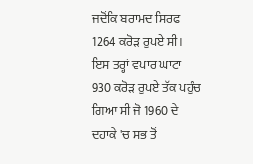ਜਦੋਂਕਿ ਬਰਾਮਦ ਸਿਰਫ 1264 ਕਰੋੜ ਰੁਪਏ ਸੀ। ਇਸ ਤਰ੍ਹਾਂ ਵਪਾਰ ਘਾਟਾ 930 ਕਰੋੜ ਰੁਪਏ ਤੱਕ ਪਹੁੰਚ ਗਿਆ ਸੀ ਜੋ 1960 ਦੇ ਦਹਾਕੇ 'ਚ ਸਭ ਤੋਂ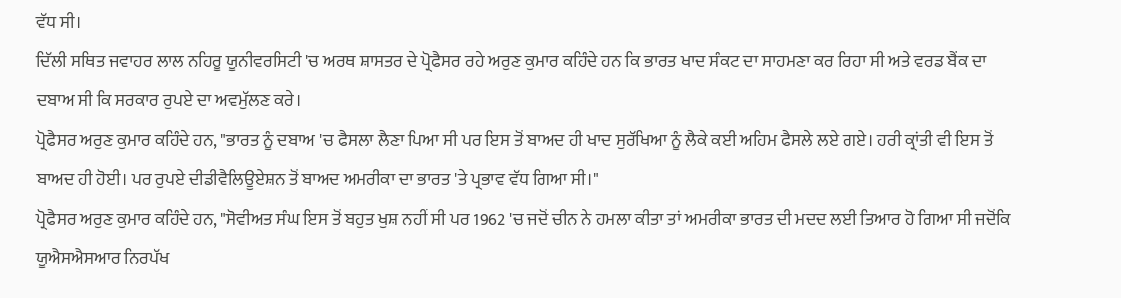ਵੱਧ ਸੀ।
ਦਿੱਲੀ ਸਥਿਤ ਜਵਾਹਰ ਲਾਲ ਨਹਿਰੂ ਯੂਨੀਵਰਸਿਟੀ 'ਚ ਅਰਥ ਸ਼ਾਸਤਰ ਦੇ ਪ੍ਰੋਫੈਸਰ ਰਹੇ ਅਰੁਣ ਕੁਮਾਰ ਕਹਿੰਦੇ ਹਨ ਕਿ ਭਾਰਤ ਖਾਦ ਸੰਕਟ ਦਾ ਸਾਹਮਣਾ ਕਰ ਰਿਹਾ ਸੀ ਅਤੇ ਵਰਡ ਬੈਂਕ ਦਾ ਦਬਾਅ ਸੀ ਕਿ ਸਰਕਾਰ ਰੁਪਏ ਦਾ ਅਵਮੁੱਲਣ ਕਰੇ।
ਪ੍ਰੋਫੈਸਰ ਅਰੁਣ ਕੁਮਾਰ ਕਹਿੰਦੇ ਹਨ, "ਭਾਰਤ ਨੂੰ ਦਬਾਅ 'ਚ ਫੈਸਲਾ ਲੈਣਾ ਪਿਆ ਸੀ ਪਰ ਇਸ ਤੋਂ ਬਾਅਦ ਹੀ ਖਾਦ ਸੁਰੱਖਿਆ ਨੂੰ ਲੈਕੇ ਕਈ ਅਹਿਮ ਫੈਸਲੇ ਲਏ ਗਏ। ਹਰੀ ਕ੍ਰਾਂਤੀ ਵੀ ਇਸ ਤੋਂ ਬਾਅਦ ਹੀ ਹੋਈ। ਪਰ ਰੁਪਏ ਦੀਡੀਵੈਲਿਊਏਸ਼ਨ ਤੋਂ ਬਾਅਦ ਅਮਰੀਕਾ ਦਾ ਭਾਰਤ 'ਤੇ ਪ੍ਰਭਾਵ ਵੱਧ ਗਿਆ ਸੀ।"
ਪ੍ਰੋਫੈਸਰ ਅਰੁਣ ਕੁਮਾਰ ਕਹਿੰਦੇ ਹਨ, "ਸੋਵੀਅਤ ਸੰਘ ਇਸ ਤੋਂ ਬਹੁਤ ਖੁਸ਼ ਨਹੀਂ ਸੀ ਪਰ 1962 'ਚ ਜਦੋਂ ਚੀਨ ਨੇ ਹਮਲਾ ਕੀਤਾ ਤਾਂ ਅਮਰੀਕਾ ਭਾਰਤ ਦੀ ਮਦਦ ਲਈ ਤਿਆਰ ਹੋ ਗਿਆ ਸੀ ਜਦੋਂਕਿ ਯੂਐਸਐਸਆਰ ਨਿਰਪੱਖ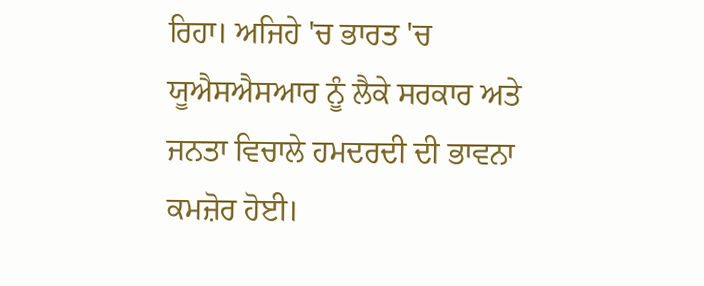ਰਿਹਾ। ਅਜਿਹੇ 'ਚ ਭਾਰਤ 'ਚ ਯੂਐਸਐਸਆਰ ਨੂੰ ਲੈਕੇ ਸਰਕਾਰ ਅਤੇ ਜਨਤਾ ਵਿਚਾਲੇ ਹਮਦਰਦੀ ਦੀ ਭਾਵਨਾ ਕਮਜ਼ੋਰ ਹੋਈ।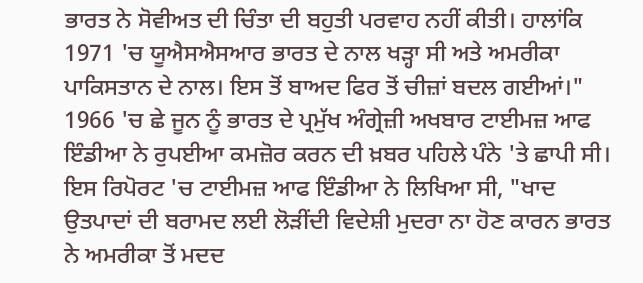ਭਾਰਤ ਨੇ ਸੋਵੀਅਤ ਦੀ ਚਿੰਤਾ ਦੀ ਬਹੁਤੀ ਪਰਵਾਹ ਨਹੀਂ ਕੀਤੀ। ਹਾਲਾਂਕਿ 1971 'ਚ ਯੂਐਸਐਸਆਰ ਭਾਰਤ ਦੇ ਨਾਲ ਖੜ੍ਹਾ ਸੀ ਅਤੇ ਅਮਰੀਕਾ ਪਾਕਿਸਤਾਨ ਦੇ ਨਾਲ। ਇਸ ਤੋਂ ਬਾਅਦ ਫਿਰ ਤੋਂ ਚੀਜ਼ਾਂ ਬਦਲ ਗਈਆਂ।"
1966 'ਚ ਛੇ ਜੂਨ ਨੂੰ ਭਾਰਤ ਦੇ ਪ੍ਰਮੁੱਖ ਅੰਗ੍ਰੇਜ਼ੀ ਅਖਬਾਰ ਟਾਈਮਜ਼ ਆਫ ਇੰਡੀਆ ਨੇ ਰੁਪਈਆ ਕਮਜ਼ੋਰ ਕਰਨ ਦੀ ਖ਼ਬਰ ਪਹਿਲੇ ਪੰਨੇ 'ਤੇ ਛਾਪੀ ਸੀ।
ਇਸ ਰਿਪੋਰਟ 'ਚ ਟਾਈਮਜ਼ ਆਫ ਇੰਡੀਆ ਨੇ ਲਿਖਿਆ ਸੀ, "ਖਾਦ ਉਤਪਾਦਾਂ ਦੀ ਬਰਾਮਦ ਲਈ ਲੋੜੀਂਦੀ ਵਿਦੇਸ਼ੀ ਮੁਦਰਾ ਨਾ ਹੋਣ ਕਾਰਨ ਭਾਰਤ ਨੇ ਅਮਰੀਕਾ ਤੋਂ ਮਦਦ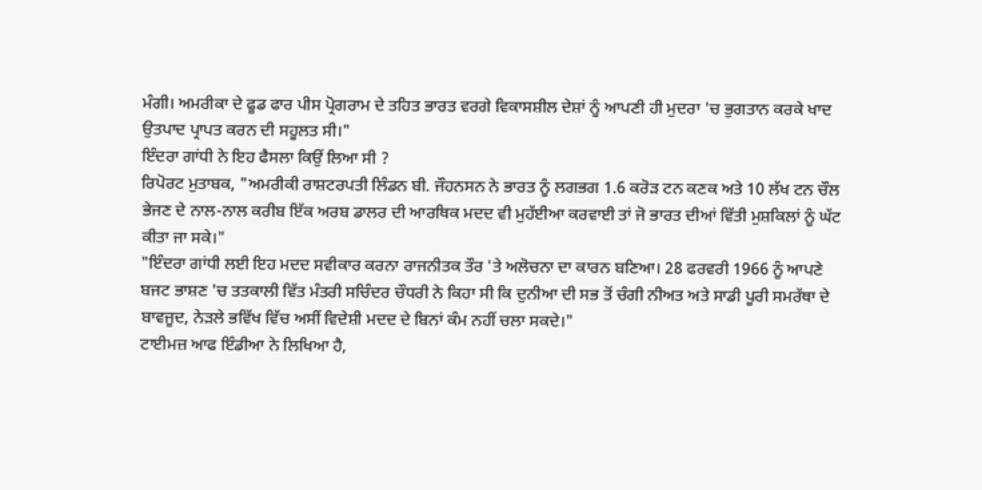ਮੰਗੀ। ਅਮਰੀਕਾ ਦੇ ਫੂਡ ਫਾਰ ਪੀਸ ਪ੍ਰੋਗਰਾਮ ਦੇ ਤਹਿਤ ਭਾਰਤ ਵਰਗੇ ਵਿਕਾਸਸ਼ੀਲ ਦੇਸ਼ਾਂ ਨੂੰ ਆਪਣੀ ਹੀ ਮੁਦਰਾ 'ਚ ਭੁਗਤਾਨ ਕਰਕੇ ਖਾਦ ਉਤਪਾਦ ਪ੍ਰਾਪਤ ਕਰਨ ਦੀ ਸਹੂਲਤ ਸੀ।"
ਇੰਦਰਾ ਗਾਂਧੀ ਨੇ ਇਹ ਫੈਸਲਾ ਕਿਉਂ ਲਿਆ ਸੀ ?
ਰਿਪੋਰਟ ਮੁਤਾਬਕ, "ਅਮਰੀਕੀ ਰਾਸ਼ਟਰਪਤੀ ਲਿੰਡਨ ਬੀ. ਜੌਹਨਸਨ ਨੇ ਭਾਰਤ ਨੂੰ ਲਗਭਗ 1.6 ਕਰੋੜ ਟਨ ਕਣਕ ਅਤੇ 10 ਲੱਖ ਟਨ ਚੌਲ ਭੇਜਣ ਦੇ ਨਾਲ-ਨਾਲ ਕਰੀਬ ਇੱਕ ਅਰਬ ਡਾਲਰ ਦੀ ਆਰਥਿਕ ਮਦਦ ਵੀ ਮੁਹੱਈਆ ਕਰਵਾਈ ਤਾਂ ਜੋ ਭਾਰਤ ਦੀਆਂ ਵਿੱਤੀ ਮੁਸ਼ਕਿਲਾਂ ਨੂੰ ਘੱਟ ਕੀਤਾ ਜਾ ਸਕੇ।"
"ਇੰਦਰਾ ਗਾਂਧੀ ਲਈ ਇਹ ਮਦਦ ਸਵੀਕਾਰ ਕਰਨਾ ਰਾਜਨੀਤਕ ਤੌਰ 'ਤੇ ਅਲੋਚਨਾ ਦਾ ਕਾਰਨ ਬਣਿਆ। 28 ਫਰਵਰੀ 1966 ਨੂੰ ਆਪਣੇ ਬਜਟ ਭਾਸ਼ਣ 'ਚ ਤਤਕਾਲੀ ਵਿੱਤ ਮੰਤਰੀ ਸਚਿੰਦਰ ਚੌਧਰੀ ਨੇ ਕਿਹਾ ਸੀ ਕਿ ਦੁਨੀਆ ਦੀ ਸਭ ਤੋਂ ਚੰਗੀ ਨੀਅਤ ਅਤੇ ਸਾਡੀ ਪੂਰੀ ਸਮਰੱਥਾ ਦੇ ਬਾਵਜੂਦ, ਨੇੜਲੇ ਭਵਿੱਖ ਵਿੱਚ ਅਸੀਂ ਵਿਦੇਸ਼ੀ ਮਦਦ ਦੇ ਬਿਨਾਂ ਕੰਮ ਨਹੀਂ ਚਲਾ ਸਕਦੇ।"
ਟਾਈਮਜ਼ ਆਫ ਇੰਡੀਆ ਨੇ ਲਿਖਿਆ ਹੈ,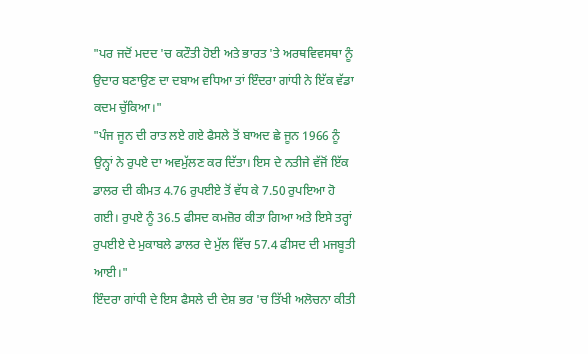"ਪਰ ਜਦੋਂ ਮਦਦ 'ਚ ਕਟੌਤੀ ਹੋਈ ਅਤੇ ਭਾਰਤ 'ਤੇ ਅਰਥਵਿਵਸਥਾ ਨੂੰ ਉਦਾਰ ਬਣਾਉਣ ਦਾ ਦਬਾਅ ਵਧਿਆ ਤਾਂ ਇੰਦਰਾ ਗਾਂਧੀ ਨੇ ਇੱਕ ਵੱਡਾ ਕਦਮ ਚੁੱਕਿਆ।"
"ਪੰਜ ਜੂਨ ਦੀ ਰਾਤ ਲਏ ਗਏ ਫੈਸਲੇ ਤੋਂ ਬਾਅਦ ਛੇ ਜੂਨ 1966 ਨੂੰ ਉਨ੍ਹਾਂ ਨੇ ਰੁਪਏ ਦਾ ਅਵਮੁੱਲਣ ਕਰ ਦਿੱਤਾ। ਇਸ ਦੇ ਨਤੀਜੇ ਵੱਜੋਂ ਇੱਕ ਡਾਲਰ ਦੀ ਕੀਮਤ 4.76 ਰੁਪਈਏ ਤੋਂ ਵੱਧ ਕੇ 7.50 ਰੁਪਇਆ ਹੋ ਗਈ। ਰੁਪਏ ਨੂੰ 36.5 ਫੀਸਦ ਕਮਜ਼ੋਰ ਕੀਤਾ ਗਿਆ ਅਤੇ ਇਸੇ ਤਰ੍ਹਾਂ ਰੁਪਈਏ ਦੇ ਮੁਕਾਬਲੇ ਡਾਲਰ ਦੇ ਮੁੱਲ ਵਿੱਚ 57.4 ਫੀਸਦ ਦੀ ਮਜਬੂਤੀ ਆਈ।"
ਇੰਦਰਾ ਗਾਂਧੀ ਦੇ ਇਸ ਫੈਸਲੇ ਦੀ ਦੇਸ਼ ਭਰ 'ਚ ਤਿੱਖੀ ਅਲੋਚਨਾ ਕੀਤੀ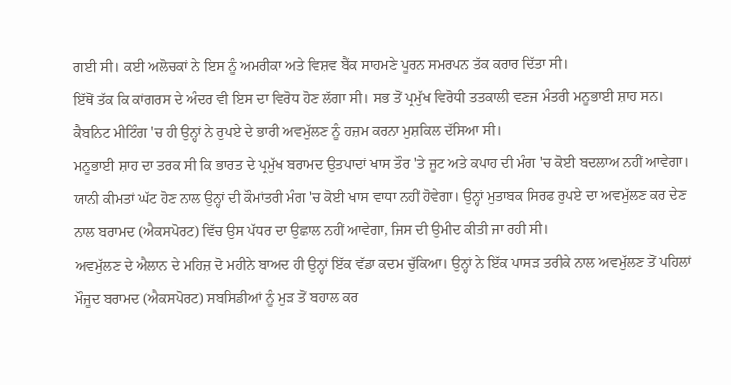ਗਈ ਸੀ। ਕਈ ਅਲੋਚਕਾਂ ਨੇ ਇਸ ਨੂੰ ਅਮਰੀਕਾ ਅਤੇ ਵਿਸ਼ਵ ਬੈਂਕ ਸਾਹਮਣੇ ਪੂਰਨ ਸਮਰਪਨ ਤੱਕ ਕਰਾਰ ਦਿੱਤਾ ਸੀ।
ਇੱਥੋਂ ਤੱਕ ਕਿ ਕਾਂਗਰਸ ਦੇ ਅੰਦਰ ਵੀ ਇਸ ਦਾ ਵਿਰੋਧ ਹੋਣ ਲੱਗਾ ਸੀ। ਸਭ ਤੋਂ ਪ੍ਰਮੁੱਖ ਵਿਰੋਧੀ ਤਤਕਾਲੀ ਵਣਜ ਮੰਤਰੀ ਮਨੂਭਾਈ ਸ਼ਾਹ ਸਨ।
ਕੈਬਨਿਟ ਮੀਟਿੰਗ 'ਚ ਹੀ ਉਨ੍ਹਾਂ ਨੇ ਰੁਪਏ ਦੇ ਭਾਰੀ ਅਵਮੁੱਲਣ ਨੂੰ ਹਜ਼ਮ ਕਰਨਾ ਮੁਸ਼ਕਿਲ ਦੱਸਿਆ ਸੀ।
ਮਨੂਭਾਈ ਸ਼ਾਹ ਦਾ ਤਰਕ ਸੀ ਕਿ ਭਾਰਤ ਦੇ ਪ੍ਰਮੁੱਖ ਬਰਾਮਦ ਉਤਪਾਦਾਂ ਖਾਸ ਤੌਰ 'ਤੇ ਜੂਟ ਅਤੇ ਕਪਾਹ ਦੀ ਮੰਗ 'ਚ ਕੋਈ ਬਦਲਾਅ ਨਹੀਂ ਆਵੇਗਾ।
ਯਾਨੀ ਕੀਮਤਾਂ ਘੱਟ ਹੋਣ ਨਾਲ ਉਨ੍ਹਾਂ ਦੀ ਕੌਮਾਂਤਰੀ ਮੰਗ 'ਚ ਕੋਈ ਖਾਸ ਵਾਧਾ ਨਹੀਂ ਹੋਵੇਗਾ। ਉਨ੍ਹਾਂ ਮੁਤਾਬਕ ਸਿਰਫ ਰੁਪਏ ਦਾ ਅਵਮੁੱਲਣ ਕਰ ਦੇਣ ਨਾਲ ਬਰਾਮਦ (ਐਕਸਪੋਰਟ) ਵਿੱਚ ਉਸ ਪੱਧਰ ਦਾ ਉਛਾਲ ਨਹੀਂ ਆਵੇਗਾ, ਜਿਸ ਦੀ ਉਮੀਦ ਕੀਤੀ ਜਾ ਰਹੀ ਸੀ।
ਅਵਮੁੱਲਣ ਦੇ ਐਲਾਨ ਦੇ ਮਹਿਜ਼ ਦੋ ਮਹੀਨੇ ਬਾਅਦ ਹੀ ਉਨ੍ਹਾਂ ਇੱਕ ਵੱਡਾ ਕਦਮ ਚੁੱਕਿਆ। ਉਨ੍ਹਾਂ ਨੇ ਇੱਕ ਪਾਸੜ ਤਰੀਕੇ ਨਾਲ ਅਵਮੁੱਲਣ ਤੋਂ ਪਹਿਲਾਂ ਮੌਜੂਦ ਬਰਾਮਦ (ਐਕਸਪੋਰਟ) ਸਬਸਿਡੀਆਂ ਨੂੰ ਮੁੜ ਤੋਂ ਬਹਾਲ ਕਰ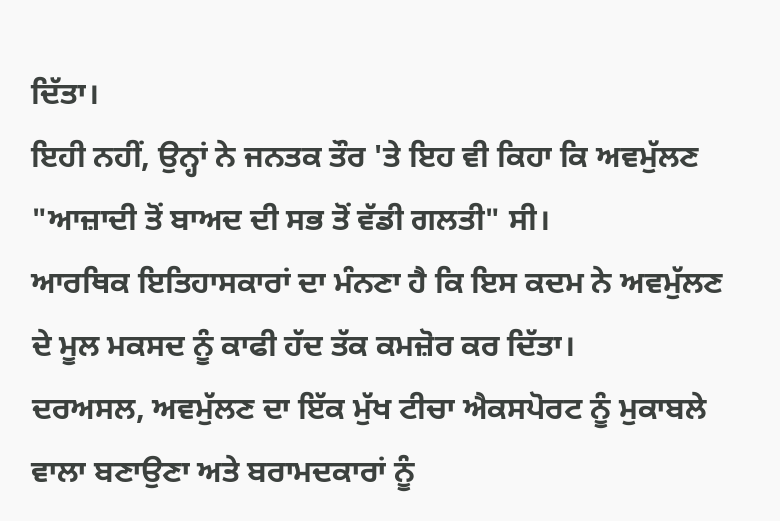ਦਿੱਤਾ।
ਇਹੀ ਨਹੀਂ, ਉਨ੍ਹਾਂ ਨੇ ਜਨਤਕ ਤੌਰ 'ਤੇ ਇਹ ਵੀ ਕਿਹਾ ਕਿ ਅਵਮੁੱਲਣ "ਆਜ਼ਾਦੀ ਤੋਂ ਬਾਅਦ ਦੀ ਸਭ ਤੋਂ ਵੱਡੀ ਗਲਤੀ" ਸੀ।
ਆਰਥਿਕ ਇਤਿਹਾਸਕਾਰਾਂ ਦਾ ਮੰਨਣਾ ਹੈ ਕਿ ਇਸ ਕਦਮ ਨੇ ਅਵਮੁੱਲਣ ਦੇ ਮੂਲ ਮਕਸਦ ਨੂੰ ਕਾਫੀ ਹੱਦ ਤੱਕ ਕਮਜ਼ੋਰ ਕਰ ਦਿੱਤਾ।
ਦਰਅਸਲ, ਅਵਮੁੱਲਣ ਦਾ ਇੱਕ ਮੁੱਖ ਟੀਚਾ ਐਕਸਪੋਰਟ ਨੂੰ ਮੁਕਾਬਲੇ ਵਾਲਾ ਬਣਾਉਣਾ ਅਤੇ ਬਰਾਮਦਕਾਰਾਂ ਨੂੰ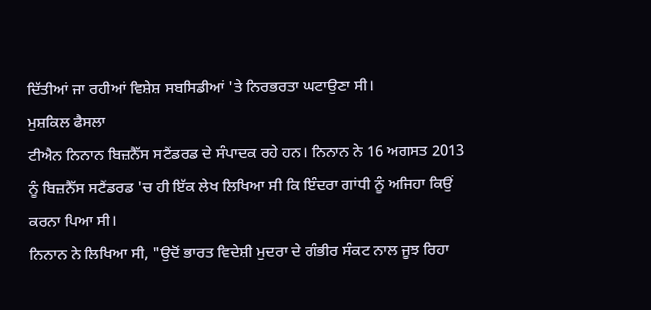ਦਿੱਤੀਆਂ ਜਾ ਰਹੀਆਂ ਵਿਸ਼ੇਸ਼ ਸਬਸਿਡੀਆਂ 'ਤੇ ਨਿਰਭਰਤਾ ਘਟਾਉਣਾ ਸੀ।
ਮੁਸ਼ਕਿਲ ਫੈਸਲਾ
ਟੀਐਨ ਨਿਨਾਨ ਬਿਜ਼ਨੈੱਸ ਸਟੈਂਡਰਡ ਦੇ ਸੰਪਾਦਕ ਰਹੇ ਹਨ। ਨਿਨਾਨ ਨੇ 16 ਅਗਸਤ 2013 ਨੂੰ ਬਿਜ਼ਨੈੱਸ ਸਟੈਂਡਰਡ 'ਚ ਹੀ ਇੱਕ ਲੇਖ ਲਿਖਿਆ ਸੀ ਕਿ ਇੰਦਰਾ ਗਾਂਧੀ ਨੂੰ ਅਜਿਹਾ ਕਿਉਂ ਕਰਨਾ ਪਿਆ ਸੀ।
ਨਿਨਾਨ ਨੇ ਲਿਖਿਆ ਸੀ, "ਉਦੋਂ ਭਾਰਤ ਵਿਦੇਸ਼ੀ ਮੁਦਰਾ ਦੇ ਗੰਭੀਰ ਸੰਕਟ ਨਾਲ ਜੂਝ ਰਿਹਾ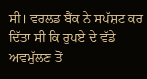ਸੀ। ਵਰਲਡ ਬੈਂਕ ਨੇ ਸਪੱਸ਼ਟ ਕਰ ਦਿੱਤਾ ਸੀ ਕਿ ਰੁਪਏ ਦੇ ਵੱਡੇ ਅਵਮੁੱਲਣ ਤੋਂ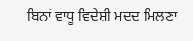ਬਿਨਾਂ ਵਾਧੂ ਵਿਦੇਸ਼ੀ ਮਦਦ ਮਿਲਣਾ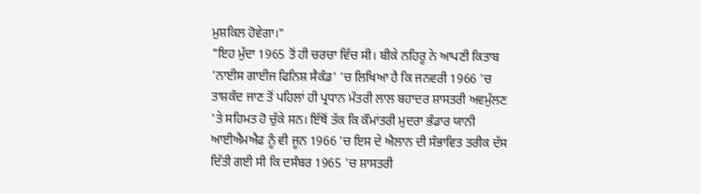ਮੁਸ਼ਕਿਲ ਹੋਵੇਗਾ।"
"ਇਹ ਮੁੱਦਾ 1965 ਤੋਂ ਹੀ ਚਰਚਾ ਵਿੱਚ ਸੀ। ਬੀਕੇ ਨਹਿਰੂ ਨੇ ਆਪਣੀ ਕਿਤਾਬ 'ਨਾਈਸ ਗਾਈਜ ਫਿਨਿਸ਼ ਸੈਕੰਡ' 'ਚ ਲਿਖਿਆ ਹੈ ਕਿ ਜਨਵਰੀ 1966 'ਚ ਤਾਸ਼ਕੰਦ ਜਾਣ ਤੋਂ ਪਹਿਲਾਂ ਹੀ ਪ੍ਰਧਾਨ ਮੰਤਰੀ ਲਾਲ ਬਹਾਦਰ ਸ਼ਾਸਤਰੀ ਅਵਮੁੱਲਣ 'ਤੇ ਸਹਿਮਤ ਹੋ ਚੁੱਕੇ ਸਨ। ਇੱਥੋਂ ਤੱਕ ਕਿ ਕੌਮਾਂਤਰੀ ਮੁਦਰਾ ਭੰਡਾਰ ਯਾਨੀ ਆਈਐਮਐਫ ਨੂੰ ਵੀ ਜੂਨ 1966 'ਚ ਇਸ ਦੇ ਐਲਾਨ ਦੀ ਸੰਭਾਵਿਤ ਤਰੀਕ ਦੱਸ ਦਿੱਤੀ ਗਈ ਸੀ ਕਿ ਦਸੰਬਰ 1965 'ਚ ਸ਼ਾਸਤਰੀ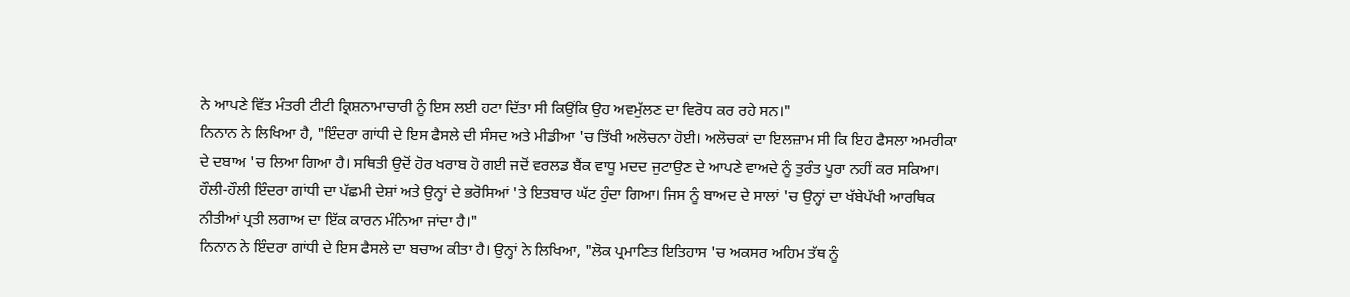ਨੇ ਆਪਣੇ ਵਿੱਤ ਮੰਤਰੀ ਟੀਟੀ ਕ੍ਰਿਸ਼ਨਾਮਾਚਾਰੀ ਨੂੰ ਇਸ ਲਈ ਹਟਾ ਦਿੱਤਾ ਸੀ ਕਿਉਂਕਿ ਉਹ ਅਵਮੁੱਲਣ ਦਾ ਵਿਰੋਧ ਕਰ ਰਹੇ ਸਨ।"
ਨਿਨਾਨ ਨੇ ਲਿਖਿਆ ਹੈ, "ਇੰਦਰਾ ਗਾਂਧੀ ਦੇ ਇਸ ਫੈਸਲੇ ਦੀ ਸੰਸਦ ਅਤੇ ਮੀਡੀਆ 'ਚ ਤਿੱਖੀ ਅਲੋਚਨਾ ਹੋਈ। ਅਲੋਚਕਾਂ ਦਾ ਇਲਜ਼ਾਮ ਸੀ ਕਿ ਇਹ ਫੈਸਲਾ ਅਮਰੀਕਾ ਦੇ ਦਬਾਅ 'ਚ ਲਿਆ ਗਿਆ ਹੈ। ਸਥਿਤੀ ਉਦੋਂ ਹੋਰ ਖਰਾਬ ਹੋ ਗਈ ਜਦੋਂ ਵਰਲਡ ਬੈਂਕ ਵਾਧੂ ਮਦਦ ਜੁਟਾਉਣ ਦੇ ਆਪਣੇ ਵਾਅਦੇ ਨੂੰ ਤੁਰੰਤ ਪੂਰਾ ਨਹੀਂ ਕਰ ਸਕਿਆ। ਹੌਲੀ-ਹੌਲੀ ਇੰਦਰਾ ਗਾਂਧੀ ਦਾ ਪੱਛਮੀ ਦੇਸ਼ਾਂ ਅਤੇ ਉਨ੍ਹਾਂ ਦੇ ਭਰੋਸਿਆਂ 'ਤੇ ਇਤਬਾਰ ਘੱਟ ਹੁੰਦਾ ਗਿਆ। ਜਿਸ ਨੂੰ ਬਾਅਦ ਦੇ ਸਾਲਾਂ 'ਚ ਉਨ੍ਹਾਂ ਦਾ ਖੱਬੇਪੱਖੀ ਆਰਥਿਕ ਨੀਤੀਆਂ ਪ੍ਰਤੀ ਲਗਾਅ ਦਾ ਇੱਕ ਕਾਰਨ ਮੰਨਿਆ ਜਾਂਦਾ ਹੈ।"
ਨਿਨਾਨ ਨੇ ਇੰਦਰਾ ਗਾਂਧੀ ਦੇ ਇਸ ਫੈਸਲੇ ਦਾ ਬਚਾਅ ਕੀਤਾ ਹੈ। ਉਨ੍ਹਾਂ ਨੇ ਲਿਖਿਆ, "ਲੋਕ ਪ੍ਰਮਾਣਿਤ ਇਤਿਹਾਸ 'ਚ ਅਕਸਰ ਅਹਿਮ ਤੱਥ ਨੂੰ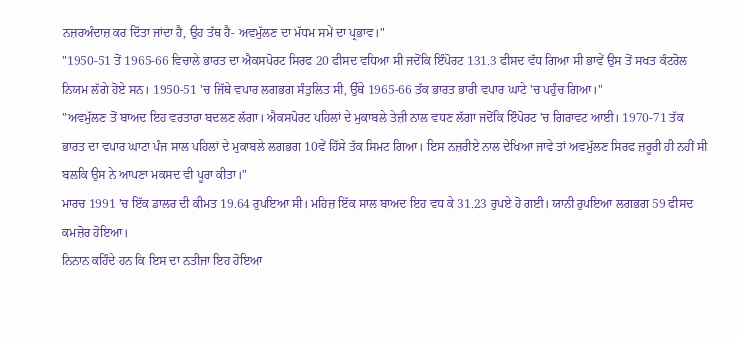ਨਜ਼ਰਅੰਦਾਜ਼ ਕਰ ਦਿੱਤਾ ਜਾਂਦਾ ਹੈ, ਉਹ ਤੱਥ ਹੈ- ਅਵਮੁੱਲਣ ਦਾ ਮੱਧਮ ਸਮੇਂ ਦਾ ਪ੍ਰਭਾਵ।"
"1950-51 ਤੋਂ 1965-66 ਵਿਚਾਲੇ ਭਾਰਤ ਦਾ ਐਕਸਪੋਰਟ ਸਿਰਫ 20 ਫੀਸਦ ਵਧਿਆ ਸੀ ਜਦੋਂਕਿ ਇੰਪੋਰਟ 131.3 ਫੀਸਦ ਵੱਧ ਗਿਆ ਸੀ ਭਾਵੇਂ ਉਸ ਤੋਂ ਸਖਤ ਕੰਟਰੋਲ ਨਿਯਮ ਲੱਗੇ ਹੋਏ ਸਨ। 1950-51 'ਚ ਜਿੱਥੇ ਵਪਾਰ ਲਗਭਗ ਸੰਤੁਲਿਤ ਸੀ, ਉੱਥੇ 1965-66 ਤੱਕ ਭਾਰਤ ਭਾਰੀ ਵਪਾਰ ਘਾਟੇ 'ਚ ਪਹੁੰਚ ਗਿਆ।"
"ਅਵਮੁੱਲਣ ਤੋਂ ਬਾਅਦ ਇਹ ਵਰਤਾਰਾ ਬਦਲਣ ਲੱਗਾ। ਐਕਸਪੋਰਟ ਪਹਿਲਾਂ ਦੇ ਮੁਕਾਬਲੇ ਤੇਜ਼ੀ ਨਾਲ ਵਧਣ ਲੱਗਾ ਜਦੋਂਕਿ ਇੰਪੋਰਟ 'ਚ ਗਿਰਾਵਟ ਆਈ। 1970-71 ਤੱਕ ਭਾਰਤ ਦਾ ਵਪਾਰ ਘਾਟਾ ਪੰਜ ਸਾਲ ਪਹਿਲਾਂ ਦੇ ਮੁਕਾਬਲੇ ਲਗਭਗ 10ਵੇਂ ਹਿੱਸੇ ਤੱਕ ਸਿਮਟ ਗਿਆ। ਇਸ ਨਜ਼ਰੀਏ ਨਾਲ ਦੇਖਿਆ ਜਾਵੇ ਤਾਂ ਅਵਮੁੱਲਣ ਸਿਰਫ ਜ਼ਰੂਰੀ ਹੀ ਨਹੀਂ ਸੀ ਬਲਕਿ ਉਸ ਨੇ ਆਪਣਾ ਮਕਸਦ ਵੀ ਪੂਰਾ ਕੀਤਾ।"
ਮਾਰਚ 1991 'ਚ ਇੱਕ ਡਾਲਰ ਦੀ ਕੀਮਤ 19.64 ਰੁਪਇਆ ਸੀ। ਮਹਿਜ਼ ਇੱਕ ਸਾਲ ਬਾਅਦ ਇਹ ਵਧ ਕੇ 31.23 ਰੁਪਏ ਹੋ ਗਈ। ਯਾਨੀ ਰੁਪਇਆ ਲਗਭਗ 59 ਫੀਸਦ ਕਮਜ਼ੋਰ ਹੋਇਆ।
ਨਿਨਾਨ ਕਹਿੰਦੇ ਹਨ ਕਿ ਇਸ ਦਾ ਨਤੀਜਾ ਇਹ ਹੋਇਆ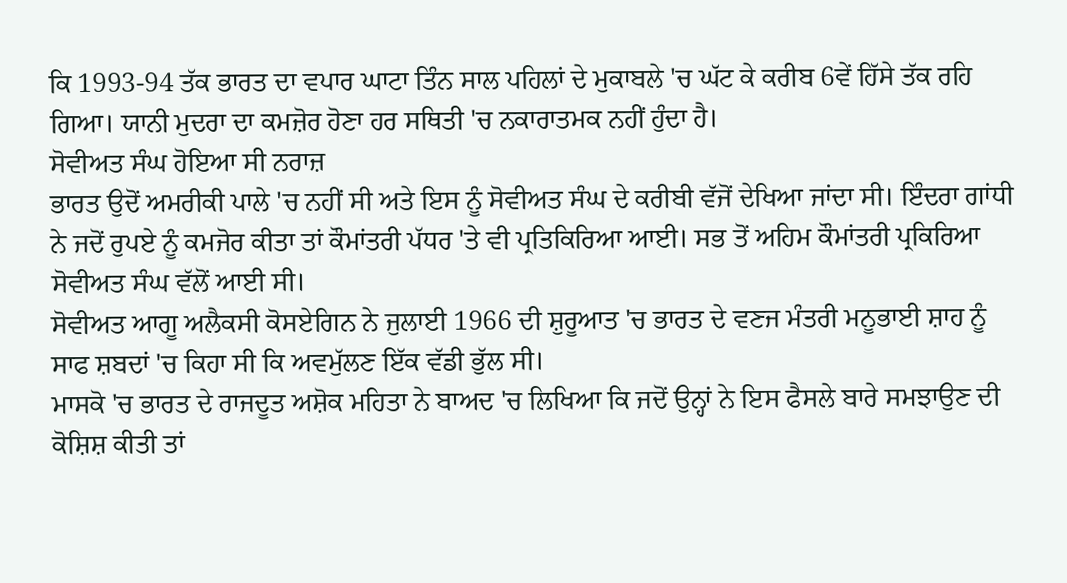ਕਿ 1993-94 ਤੱਕ ਭਾਰਤ ਦਾ ਵਪਾਰ ਘਾਟਾ ਤਿੰਨ ਸਾਲ ਪਹਿਲਾਂ ਦੇ ਮੁਕਾਬਲੇ 'ਚ ਘੱਟ ਕੇ ਕਰੀਬ 6ਵੇਂ ਹਿੱਸੇ ਤੱਕ ਰਹਿ ਗਿਆ। ਯਾਨੀ ਮੁਦਰਾ ਦਾ ਕਮਜ਼ੋਰ ਹੋਣਾ ਹਰ ਸਥਿਤੀ 'ਚ ਨਕਾਰਾਤਮਕ ਨਹੀਂ ਹੁੰਦਾ ਹੈ।
ਸੋਵੀਅਤ ਸੰਘ ਹੋਇਆ ਸੀ ਨਰਾਜ਼
ਭਾਰਤ ਉਦੋਂ ਅਮਰੀਕੀ ਪਾਲੇ 'ਚ ਨਹੀਂ ਸੀ ਅਤੇ ਇਸ ਨੂੰ ਸੋਵੀਅਤ ਸੰਘ ਦੇ ਕਰੀਬੀ ਵੱਜੋਂ ਦੇਖਿਆ ਜਾਂਦਾ ਸੀ। ਇੰਦਰਾ ਗਾਂਧੀ ਨੇ ਜਦੋਂ ਰੁਪਏ ਨੂੰ ਕਮਜੋਰ ਕੀਤਾ ਤਾਂ ਕੌਮਾਂਤਰੀ ਪੱਧਰ 'ਤੇ ਵੀ ਪ੍ਰਤਿਕਿਰਿਆ ਆਈ। ਸਭ ਤੋਂ ਅਹਿਮ ਕੌਮਾਂਤਰੀ ਪ੍ਰਕਿਰਿਆ ਸੋਵੀਅਤ ਸੰਘ ਵੱਲੋਂ ਆਈ ਸੀ।
ਸੋਵੀਅਤ ਆਗੂ ਅਲੈਕਸੀ ਕੋਸਏਗਿਨ ਨੇ ਜੁਲਾਈ 1966 ਦੀ ਸ਼ੁਰੂਆਤ 'ਚ ਭਾਰਤ ਦੇ ਵਣਜ ਮੰਤਰੀ ਮਨੂਭਾਈ ਸ਼ਾਹ ਨੂੰ ਸਾਫ ਸ਼ਬਦਾਂ 'ਚ ਕਿਹਾ ਸੀ ਕਿ ਅਵਮੁੱਲਣ ਇੱਕ ਵੱਡੀ ਭੁੱਲ ਸੀ।
ਮਾਸਕੋ 'ਚ ਭਾਰਤ ਦੇ ਰਾਜਦੂਤ ਅਸ਼ੋਕ ਮਹਿਤਾ ਨੇ ਬਾਅਦ 'ਚ ਲਿਖਿਆ ਕਿ ਜਦੋਂ ਉਨ੍ਹਾਂ ਨੇ ਇਸ ਫੈਸਲੇ ਬਾਰੇ ਸਮਝਾਉਣ ਦੀ ਕੋਸ਼ਿਸ਼ ਕੀਤੀ ਤਾਂ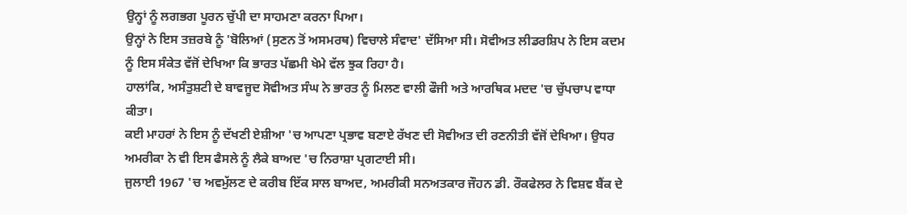ਉਨ੍ਹਾਂ ਨੂੰ ਲਗਭਗ ਪੂਰਨ ਚੁੱਪੀ ਦਾ ਸਾਹਮਣਾ ਕਰਨਾ ਪਿਆ।
ਉਨ੍ਹਾਂ ਨੇ ਇਸ ਤਜ਼ਰਬੇ ਨੂੰ 'ਬੋਲਿਆਂ (ਸੁਣਨ ਤੋਂ ਅਸਮਰਥ) ਵਿਚਾਲੇ ਸੰਵਾਦ' ਦੱਸਿਆ ਸੀ। ਸੋਵੀਅਤ ਲੀਡਰਸ਼ਿਪ ਨੇ ਇਸ ਕਦਮ ਨੂੰ ਇਸ ਸੰਕੇਤ ਵੱਜੋਂ ਦੇਖਿਆ ਕਿ ਭਾਰਤ ਪੱਛਮੀ ਖੇਮੇ ਵੱਲ ਝੁਕ ਰਿਹਾ ਹੈ।
ਹਾਲਾਂਕਿ, ਅਸੰਤੁਸ਼ਟੀ ਦੇ ਬਾਵਜੂਦ ਸੋਵੀਅਤ ਸੰਘ ਨੇ ਭਾਰਤ ਨੂੰ ਮਿਲਣ ਵਾਲੀ ਫੌਜੀ ਅਤੇ ਆਰਥਿਕ ਮਦਦ 'ਚ ਚੁੱਪਚਾਪ ਵਾਧਾ ਕੀਤਾ।
ਕਈ ਮਾਹਰਾਂ ਨੇ ਇਸ ਨੂੰ ਦੱਖਣੀ ਏਸ਼ੀਆ 'ਚ ਆਪਣਾ ਪ੍ਰਭਾਵ ਬਣਾਏ ਰੱਖਣ ਦੀ ਸੋਵੀਅਤ ਦੀ ਰਣਨੀਤੀ ਵੱਜੋਂ ਦੇਖਿਆ। ਉਧਰ ਅਮਰੀਕਾ ਨੇ ਵੀ ਇਸ ਫੈਸਲੇ ਨੂੰ ਲੈਕੇ ਬਾਅਦ 'ਚ ਨਿਰਾਸ਼ਾ ਪ੍ਰਗਟਾਈ ਸੀ।
ਜੁਲਾਈ 1967 'ਚ ਅਵਮੁੱਲਣ ਦੇ ਕਰੀਬ ਇੱਕ ਸਾਲ ਬਾਅਦ, ਅਮਰੀਕੀ ਸਨਅਤਕਾਰ ਜੌਹਨ ਡੀ. ਰੌਕਫੇਲਰ ਨੇ ਵਿਸ਼ਵ ਬੈਂਕ ਦੇ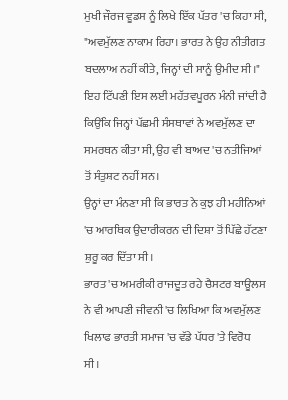ਮੁਖੀ ਜੌਰਜ ਵੂਡਸ ਨੂੰ ਲਿਖੇ ਇੱਕ ਪੱਤਰ 'ਚ ਕਿਹਾ ਸੀ, "ਅਵਮੁੱਲਣ ਨਾਕਾਮ ਰਿਹਾ। ਭਾਰਤ ਨੇ ਉਹ ਨੀਤੀਗਤ ਬਦਲਾਅ ਨਹੀਂ ਕੀਤੇ, ਜਿਨ੍ਹਾਂ ਦੀ ਸਾਨੂੰ ਉਮੀਦ ਸੀ।"
ਇਹ ਟਿੱਪਣੀ ਇਸ ਲਈ ਮਹੱਤਵਪੂਰਨ ਮੰਨੀ ਜਾਂਦੀ ਹੈ ਕਿਉਂਕਿ ਜਿਨ੍ਹਾਂ ਪੱਛਮੀ ਸੰਸਥਾਵਾਂ ਨੇ ਅਵਮੁੱਲਣ ਦਾ ਸਮਰਥਨ ਕੀਤਾ ਸੀ, ਉਹ ਵੀ ਬਾਅਦ 'ਚ ਨਤੀਜਿਆਂ ਤੋਂ ਸੰਤੁਸ਼ਟ ਨਹੀਂ ਸਨ।
ਉਨ੍ਹਾਂ ਦਾ ਮੰਨਣਾ ਸੀ ਕਿ ਭਾਰਤ ਨੇ ਕੁਝ ਹੀ ਮਹੀਨਿਆਂ 'ਚ ਆਰਥਿਕ ਉਦਾਰੀਕਰਨ ਦੀ ਦਿਸ਼ਾ ਤੋਂ ਪਿੱਛੇ ਹੱਟਣਾ ਸ਼ੁਰੂ ਕਰ ਦਿੱਤਾ ਸੀ।
ਭਾਰਤ 'ਚ ਅਮਰੀਕੀ ਰਾਜਦੂਤ ਰਹੇ ਚੈਸਟਰ ਬਾਊਲਸ ਨੇ ਵੀ ਆਪਣੀ ਜੀਵਨੀ 'ਚ ਲਿਖਿਆ ਕਿ ਅਵਮੁੱਲਣ ਖਿਲਾਫ ਭਾਰਤੀ ਸਮਾਜ 'ਚ ਵੱਡੇ ਪੱਧਰ 'ਤੇ ਵਿਰੋਧ ਸੀ।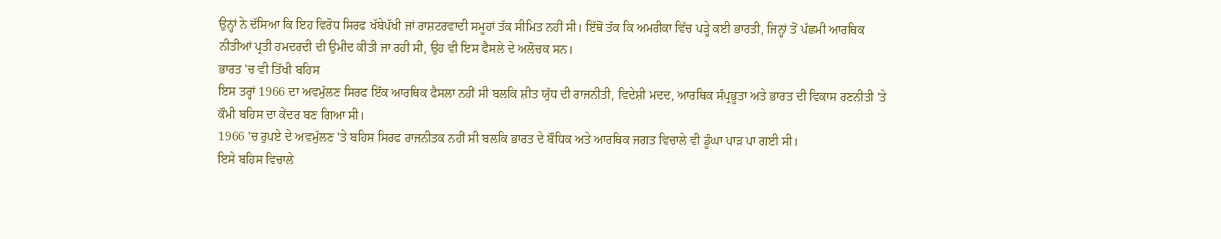ਉਨ੍ਹਾਂ ਨੇ ਦੱਸਿਆ ਕਿ ਇਹ ਵਿਰੋਧ ਸਿਰਫ ਖੱਬੇਪੱਖੀ ਜਾਂ ਰਾਸ਼ਟਰਵਾਦੀ ਸਮੂਹਾਂ ਤੱਕ ਸੀਮਿਤ ਨਹੀਂ ਸੀ। ਇੱਥੋਂ ਤੱਕ ਕਿ ਅਮਰੀਕਾ ਵਿੱਚ ਪੜ੍ਹੇ ਕਈ ਭਾਰਤੀ, ਜਿਨ੍ਹਾਂ ਤੋਂ ਪੱਛਮੀ ਆਰਥਿਕ ਨੀਤੀਆਂ ਪ੍ਰਤੀ ਹਮਦਰਦੀ ਦੀ ਉਮੀਦ ਕੀਤੀ ਜਾ ਰਹੀ ਸੀ, ਉਹ ਵੀ ਇਸ ਫੈਸਲੇ ਦੇ ਅਲੋਚਕ ਸਨ।
ਭਾਰਤ 'ਚ ਵੀ ਤਿੱਖੀ ਬਹਿਸ
ਇਸ ਤਰ੍ਹਾਂ 1966 ਦਾ ਅਵਮੁੱਲਣ ਸਿਰਫ ਇੱਕ ਆਰਥਿਕ ਫੈਸਲਾ ਨਹੀਂ ਸੀ ਬਲਕਿ ਸ਼ੀਤ ਯੁੱਧ ਦੀ ਰਾਜਨੀਤੀ, ਵਿਦੇਸ਼ੀ ਮਦਦ, ਆਰਥਿਕ ਸੰਪ੍ਰਭੂਤਾ ਅਤੇ ਭਾਰਤ ਦੀ ਵਿਕਾਸ ਰਣਨੀਤੀ 'ਤੇ ਕੌਮੀ ਬਹਿਸ ਦਾ ਕੇਂਦਰ ਬਣ ਗਿਆ ਸੀ।
1966 'ਚ ਰੁਪਏ ਦੇ ਅਵਮੁੱਲਣ 'ਤੇ ਬਹਿਸ ਸਿਰਫ ਰਾਜਨੀਤਕ ਨਹੀਂ ਸੀ ਬਲਕਿ ਭਾਰਤ ਦੇ ਬੌਧਿਕ ਅਤੇ ਆਰਥਿਕ ਜਗਤ ਵਿਚਾਲੇ ਵੀ ਡੂੰਘਾ ਪਾੜ ਪਾ ਗਈ ਸੀ।
ਇਸੇ ਬਹਿਸ ਵਿਚਾਲੇ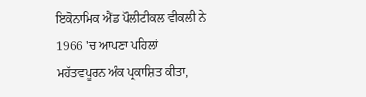ਇਕੋਨਾਮਿਕ ਐਂਡ ਪੌਲੀਟੀਕਲ ਵੀਕਲੀ ਨੇ 1966 'ਚ ਆਪਣਾ ਪਹਿਲਾਂ ਮਹੱਤਵਪੂਰਨ ਅੰਕ ਪ੍ਰਕਾਸ਼ਿਤ ਕੀਤਾ,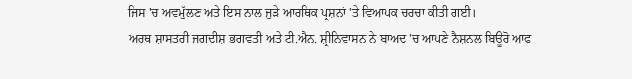ਜਿਸ 'ਚ ਅਵਮੁੱਲਣ ਅਤੇ ਇਸ ਨਾਲ ਜੁੜੇ ਆਰਥਿਕ ਪ੍ਰਸ਼ਨਾਂ 'ਤੇ ਵਿਆਪਕ ਚਰਚਾ ਕੀਤੀ ਗਈ।
ਅਰਥ ਸ਼ਾਸਤਰੀ ਜਗਦੀਸ਼ ਭਗਵਤੀ ਅਤੇ ਟੀ.ਐਨ. ਸ਼੍ਰੀਨਿਵਾਸਨ ਨੇ ਬਾਅਦ 'ਚ ਆਪਣੇ ਨੈਸ਼ਨਲ ਬਿਊਰੋ ਆਫ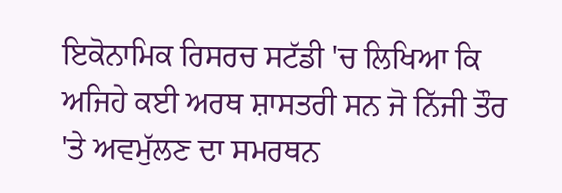ਇਕੋਨਾਮਿਕ ਰਿਸਰਚ ਸਟੱਡੀ 'ਚ ਲਿਖਿਆ ਕਿ ਅਜਿਹੇ ਕਈ ਅਰਥ ਸ਼ਾਸਤਰੀ ਸਨ ਜੋ ਨਿੱਜੀ ਤੌਰ 'ਤੇ ਅਵਮੁੱਲਣ ਦਾ ਸਮਰਥਨ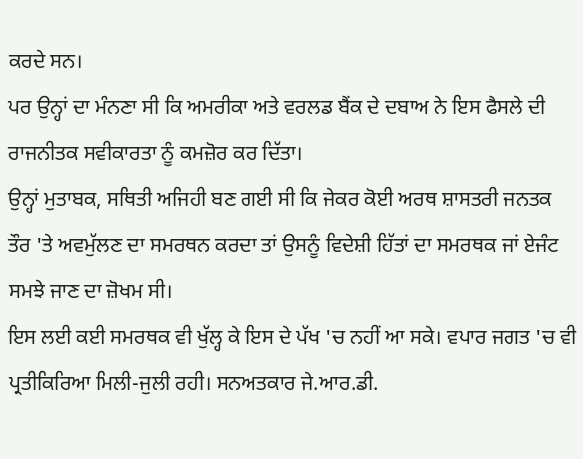ਕਰਦੇ ਸਨ।
ਪਰ ਉਨ੍ਹਾਂ ਦਾ ਮੰਨਣਾ ਸੀ ਕਿ ਅਮਰੀਕਾ ਅਤੇ ਵਰਲਡ ਬੈਂਕ ਦੇ ਦਬਾਅ ਨੇ ਇਸ ਫੈਸਲੇ ਦੀ ਰਾਜਨੀਤਕ ਸਵੀਕਾਰਤਾ ਨੂੰ ਕਮਜ਼ੋਰ ਕਰ ਦਿੱਤਾ।
ਉਨ੍ਹਾਂ ਮੁਤਾਬਕ, ਸਥਿਤੀ ਅਜਿਹੀ ਬਣ ਗਈ ਸੀ ਕਿ ਜੇਕਰ ਕੋਈ ਅਰਥ ਸ਼ਾਸਤਰੀ ਜਨਤਕ ਤੌਰ 'ਤੇ ਅਵਮੁੱਲਣ ਦਾ ਸਮਰਥਨ ਕਰਦਾ ਤਾਂ ਉਸਨੂੰ ਵਿਦੇਸ਼ੀ ਹਿੱਤਾਂ ਦਾ ਸਮਰਥਕ ਜਾਂ ਏਜੰਟ ਸਮਝੇ ਜਾਣ ਦਾ ਜ਼ੋਖਮ ਸੀ।
ਇਸ ਲਈ ਕਈ ਸਮਰਥਕ ਵੀ ਖੁੱਲ੍ਹ ਕੇ ਇਸ ਦੇ ਪੱਖ 'ਚ ਨਹੀਂ ਆ ਸਕੇ। ਵਪਾਰ ਜਗਤ 'ਚ ਵੀ ਪ੍ਰਤੀਕਿਰਿਆ ਮਿਲੀ-ਜੁਲੀ ਰਹੀ। ਸਨਅਤਕਾਰ ਜੇ.ਆਰ.ਡੀ.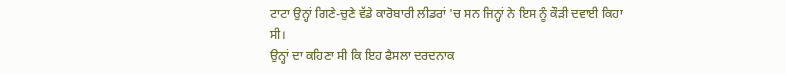ਟਾਟਾ ਉਨ੍ਹਾਂ ਗਿਣੇ-ਚੁਣੇ ਵੱਡੇ ਕਾਰੋਬਾਰੀ ਲੀਡਰਾਂ 'ਚ ਸਨ ਜਿਨ੍ਹਾਂ ਨੇ ਇਸ ਨੂੰ ਕੌੜੀ ਦਵਾਈ ਕਿਹਾ ਸੀ।
ਉਨ੍ਹਾਂ ਦਾ ਕਹਿਣਾ ਸੀ ਕਿ ਇਹ ਫੈਸਲਾ ਦਰਦਨਾਕ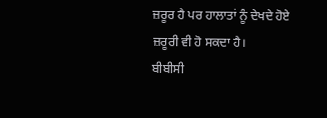ਜ਼ਰੂਰ ਹੈ ਪਰ ਹਾਲਾਤਾਂ ਨੂੰ ਦੇਖਦੇ ਹੋਏ ਜ਼ਰੂਰੀ ਵੀ ਹੋ ਸਕਦਾ ਹੈ।
ਬੀਬੀਸੀ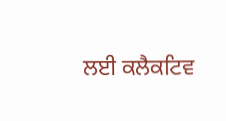ਲਈ ਕਲੈਕਟਿਵ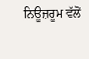ਨਿਊਜ਼ਰੂਮ ਵੱਲੋਂ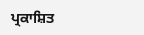ਪ੍ਰਕਾਸ਼ਿਤ